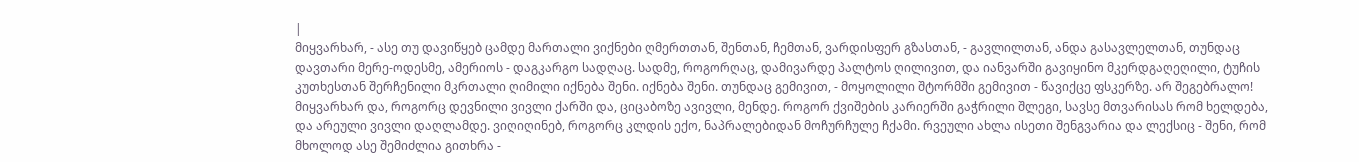|
მიყვარხარ, - ასე თუ დავიწყებ ცამდე მართალი ვიქნები ღმერთთან, შენთან, ჩემთან, ვარდისფერ გზასთან, - გავლილთან, ანდა გასავლელთან, თუნდაც დავთარი მერე-ოდესმე, ამერიოს - დაგკარგო სადღაც. სადმე, როგორღაც, დამივარდე პალტოს ღილივით, და იანვარში გავიყინო მკერდგაღეღილი, ტუჩის კუთხესთან შერჩენილი მკრთალი ღიმილი იქნება შენი. იქნება შენი. თუნდაც გემივით, - მოყოლილი შტორმში გემივით - წავიქცე ფსკერზე. არ შეგებრალო! მიყვარხარ და, როგორც დევნილი ვივლი ქარში და, ციცაბოზე ავივლი, მენდე. როგორ ქვიშების კარიერში გაჭრილი შლეგი, სავსე მთვარისას რომ ხელდება, და არეული ვივლი დაღლამდე. ვიღიღინებ, როგორც კლდის ექო, ნაპრალებიდან მოჩურჩულე ჩქამი. რვეული ახლა ისეთი შენგვარია და ლექსიც - შენი, რომ მხოლოდ ასე შემიძლია გითხრა -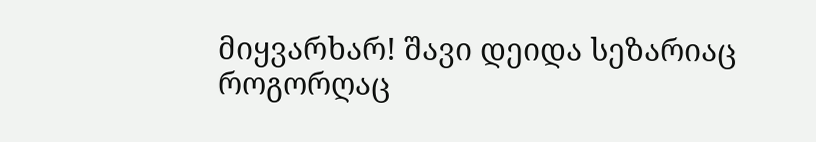მიყვარხარ! შავი დეიდა სეზარიაც როგორღაც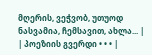მღერის, ვეჭვობ, უთუოდ ნასვამია, ჩემსავით, ახლა... |
| პოეზიის გვერდი • • • |